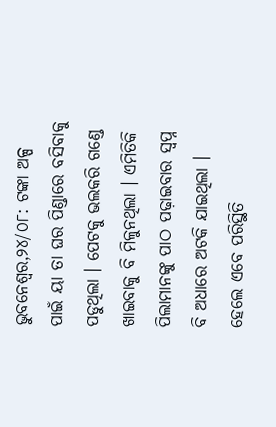ଭୁବନେଶ୍ୱର,୨୪/୦୮: ଟଙ୍କା ଅଳ୍ପ ପାଇଁ ୟା ତା ଘର ପିଣ୍ଡାରେ ବସିବାକୁ ପଡୁଥିଲା । ପେଟକୁ ଭଲକରି ଗଣ୍ଡେ ଖାଇବାକୁ ବି ମିଳୁନଥିଲା । ଏମିତିକି ପିଲାମାନଙ୍କୁ ପାଠ ପଢ଼ାଇବାର ସ୍ୱପ୍ନ ବି ଅଧାରେ ଅଟକି ଯାଇଥିଲା । ହେଲେ ଏବେ ପରିସ୍ଥିତି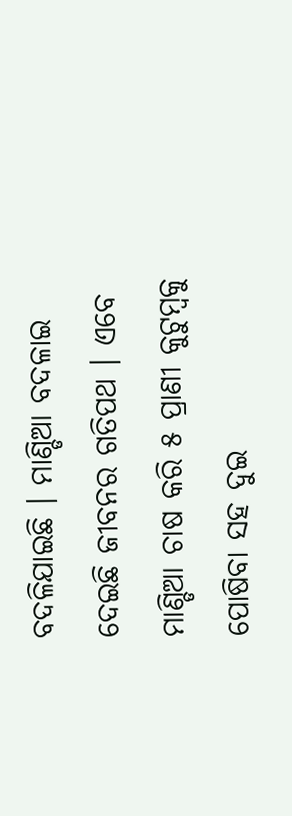ବଦଳିଯାଇଛି । ମାଣ୍ଡିଆ ବଦଳାଇ ଦେଇଛି ଜୀବନର ଗତିପଥ । ଏବେ ମାଣ୍ଡିଆ ଚାଷ କରି ୫ ପ୍ରାଣୀ କୁଟୁମ୍ବକୁ ପୋଷିବା ସହ ଦୁଇ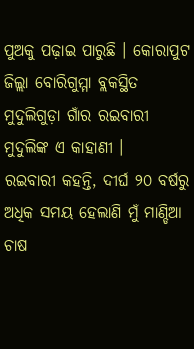ପୁଅକୁ ପଢ଼ାଇ ପାରୁଛି । କୋରାପୁଟ ଜିଲ୍ଲା ବୋରିଗୁମ୍ମା ବ୍ଲକସ୍ଥିତ ମୁଦୁଲିଗୁଡ଼ା ଗାଁର ରଇବାରୀ ମୁଦୁଲିଙ୍କ ଏ କାହାଣୀ ।
ରଇବାରୀ କହନ୍ତି, ଦୀର୍ଘ ୨୦ ବର୍ଷରୁ ଅଧିକ ସମୟ ହେଲାଣି ମୁଁ ମାଣ୍ଡିଆ ଚାଷ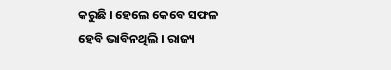କରୁଛି । ହେଲେ କେବେ ସଫଳ ହେବି ଭାବିନଥିଲି । ରାଜ୍ୟ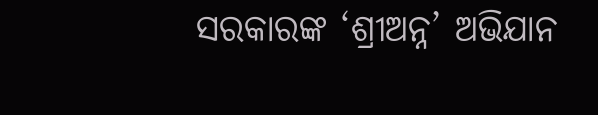ସରକାରଙ୍କ ‘ଶ୍ରୀଅନ୍ନ’ ଅଭିଯାନ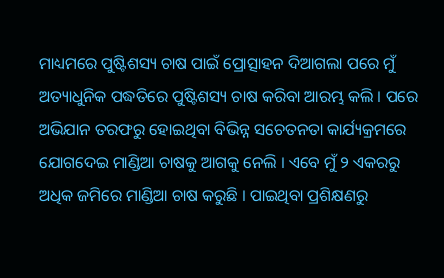ମାଧ୍ୟମରେ ପୁଷ୍ଟିଶସ୍ୟ ଚାଷ ପାଇଁ ପ୍ରୋତ୍ସାହନ ଦିଆଗଲା ପରେ ମୁଁ ଅତ୍ୟାଧୁନିକ ପଦ୍ଧତିରେ ପୁଷ୍ଟିଶସ୍ୟ ଚାଷ କରିବା ଆରମ୍ଭ କଲି । ପରେ ଅଭିଯାନ ତରଫରୁ ହୋଇଥିବା ବିଭିନ୍ନ ସଚେତନତା କାର୍ଯ୍ୟକ୍ରମରେ ଯୋଗଦେଇ ମାଣ୍ଡିଆ ଚାଷକୁ ଆଗକୁ ନେଲି । ଏବେ ମୁଁ ୨ ଏକରରୁ ଅଧିକ ଜମିରେ ମାଣ୍ଡିଆ ଚାଷ କରୁଛି । ପାଇଥିବା ପ୍ରଶିକ୍ଷଣରୁ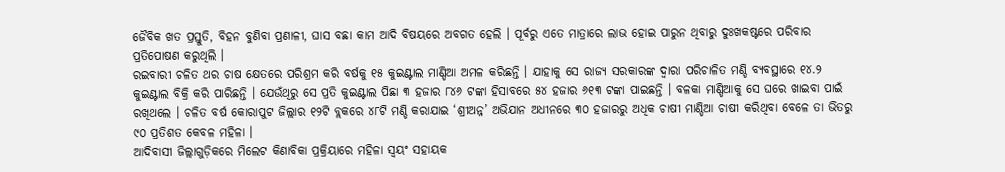ଜୈବିକ ଖତ ପ୍ରସ୍ତୁତି, ବିହନ ବୁଣିବା ପ୍ରଣାଳୀ, ଘାସ ବଛା କାମ ଆଦି ବିଷୟରେ ଅବଗତ ହେଲି । ପୂର୍ବରୁ ଏତେ ମାତ୍ରାରେ ଲାଭ ହୋଇ ପାରୁନ ଥିବାରୁ ଦୁଃଖକଷ୍ଟରେ ପରିବାର ପ୍ରତିପୋଷଣ କରୁଥିଲି ।
ରଇବାରୀ ଚଳିତ ଥର ଚାଷ କ୍ଷେତରେ ପରିଶ୍ରମ କରି ବର୍ଷକୁ ୧୫ କୁଇଣ୍ଟାଲ ମାଣ୍ଡିଆ ଅମଳ କରିଛନ୍ତି । ଯାହାକୁ ସେ ରାଜ୍ୟ ସରକାରଙ୍କ ଦ୍ୱାରା ପରିଚାଳିତ ମଣ୍ଡି ବ୍ୟବସ୍ଥାରେ ୧୪.୨ କୁଇଣ୍ଟାଲ ବିକ୍ରି କରି ପାରିଛନ୍ତି । ଯେଉଁଥିରୁ ସେ ପ୍ରତି କୁଇଣ୍ଟାଲ ପିଛା ୩ ହଜାର ୮୪୬ ଟଙ୍କା ହିସାବରେ ୫୪ ହଜାର ୬୧୩ ଟଙ୍କା ପାଇଛନ୍ତି । ବଳକା ମାଣ୍ଡିଆକୁ ସେ ଘରେ ଖାଇବା ପାଇଁ ରଖିଥଲେ । ଚଳିତ ବର୍ଷ କୋରାପୁଟ ଜିଲ୍ଲାର ୧୨ଟି ବ୍ଲକରେ ୪୮ଟି ମଣ୍ଡି କରାଯାଇ ‘ଶ୍ରୀଅନ୍ନ’ ଅଭିଯାନ ଅଧୀନରେ ୩୦ ହଜାରରୁ ଅଧିକ ଚାଷୀ ମାଣ୍ଡିଆ ଚାଷୀ କରିଥିବା ବେଳେ ତା ଭିତରୁ ୯୦ ପ୍ରତିଶତ କେବଳ ମହିଳା ।
ଆଦିବାସୀ ଜିଲ୍ଲାଗୁଡ଼ିକରେ ମିଲେଟ କିଣାବିକା ପ୍ରକ୍ରିୟାରେ ମହିଳା ସ୍ୱୟଂ ସହାୟକ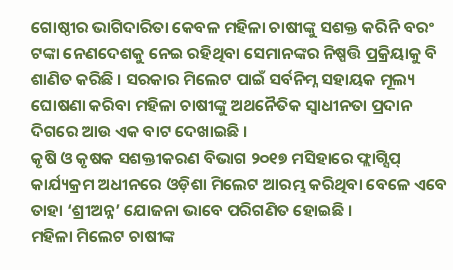ଗୋଷ୍ଠୀର ଭାଗିଦାରିତା କେବଳ ମହିଳା ଚାଷୀଙ୍କୁ ସଶକ୍ତ କରିନି ବରଂ ଟଙ୍କା ନେଣଦେଶକୁ ନେଇ ରହିଥିବା ସେମାନଙ୍କର ନିଷ୍ପତ୍ତି ପ୍ରକ୍ରିୟାକୁ ବି ଶାଣିତ କରିଛି । ସରକାର ମିଲେଟ ପାଇଁ ସର୍ବନିମ୍ନ ସହାୟକ ମୂଲ୍ୟ ଘୋଷଣା କରିବା ମହିଳା ଚାଷୀଙ୍କୁ ଅଥନୈତିକ ସ୍ୱାଧୀନତା ପ୍ରଦାନ ଦିଗରେ ଆଉ ଏକ ବାଟ ଦେଖାଇଛି ।
କୃଷି ଓ କୃଷକ ସଶକ୍ତୀକରଣ ବିଭାଗ ୨୦୧୭ ମସିହାରେ ଫ୍ଲାଗ୍ସିପ୍ କାର୍ଯ୍ୟକ୍ରମ ଅଧୀନରେ ଓଡ଼ିଶା ମିଲେଟ ଆରମ୍ଭ କରିଥିବା ବେଳେ ଏବେ ତାହା ‘ଶ୍ରୀଅନ୍ନ’ ଯୋଜନା ଭାବେ ପରିଗଣିତ ହୋଇଛି ।
ମହିଳା ମିଲେଟ ଚାଷୀଙ୍କ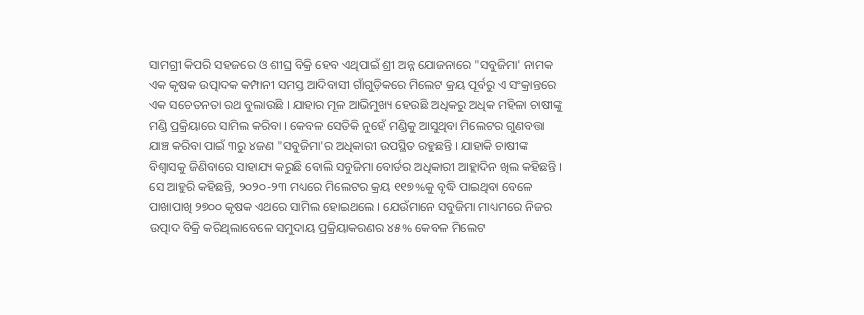ସାମଗ୍ରୀ କିପରି ସହଜରେ ଓ ଶୀଘ୍ର ବିକ୍ରି ହେବ ଏଥିପାଇଁ ଶ୍ରୀ ଅନ୍ନ ଯୋଜନାରେ "ସବୁଜିମା' ନାମକ ଏକ କୃଷକ ଉତ୍ପାଦକ କମ୍ପାନୀ ସମସ୍ତ ଆଦିବାସୀ ଗାଁଗୁଡ଼ିକରେ ମିଲେଟ କ୍ରୟ ପୂର୍ବରୁ ଏ ସଂକ୍ରାନ୍ତରେ ଏକ ସଚେତନତା ରଥ ବୁଲାଉଛି । ଯାହାର ମୂଳ ଆଭିମୁଖ୍ୟ ହେଉଛି ଅଧିକରୁ ଅଧିକ ମହିଳା ଚାଷୀଙ୍କୁ ମଣ୍ଡି ପ୍ରକ୍ରିୟାରେ ସାମିଲ କରିବା । କେବଳ ସେତିକି ନୁହେଁ ମଣ୍ଡିକୁ ଆସୁଥିବା ମିଲେଟର ଗୁଣବତ୍ତା ଯାଞ୍ଚ କରିବା ପାଇଁ ୩ରୁ ୪ଜଣ "ସବୁଜିମା'ର ଅଧିକାରୀ ଉପସ୍ଥିତ ରହୁଛନ୍ତି । ଯାହାକି ଚାଷୀଙ୍କ ବିଶ୍ୱାସକୁ ଜିଣିବାରେ ସାହାଯ୍ୟ କରୁଛି ବୋଲି ସବୁଜିମା ବୋର୍ଡର ଅଧିକାରୀ ଆହ୍ଲାଦିନ ଖିଲ କହିଛନ୍ତି । ସେ ଆହୁରି କହିଛନ୍ତି, ୨୦୨୦-୨୩ ମଧ୍ୟରେ ମିଲେଟର କ୍ରୟ ୧୧୭%କୁ ବୃଦ୍ଧି ପାଇଥିବା ବେଳେ ପାଖାପାଖି ୨୭୦୦ କୃଷକ ଏଥରେ ସାମିଲ ହୋଇଥଲେ । ଯେଉଁମାନେ ସବୁଜିମା ମାଧ୍ୟମରେ ନିଜର ଉତ୍ପାଦ ବିକ୍ରି କରିଥିଲାବେଳେ ସମୁଦାୟ ପ୍ରକ୍ରିୟାକରଣର ୪୫% କେବଳ ମିଲେଟ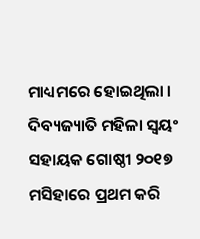ମାଧ୍ୟମରେ ହୋଇଥିଲା ।
ଦିବ୍ୟଜ୍ୟାତି ମହିଳା ସ୍ୱୟଂ ସହାୟକ ଗୋଷ୍ଠୀ ୨୦୧୭ ମସିହାରେ ପ୍ରଥମ କରି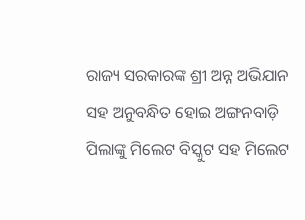ରାଜ୍ୟ ସରକାରଙ୍କ ଶ୍ରୀ ଅନ୍ନ ଅଭିଯାନ ସହ ଅନୁବନ୍ଧିତ ହୋଇ ଅଙ୍ଗନବାଡ଼ି ପିଲାଙ୍କୁ ମିଲେଟ ବିସ୍କୁଟ ସହ ମିଲେଟ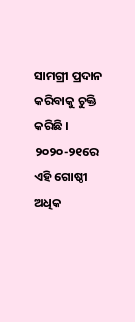ସାମଗ୍ରୀ ପ୍ରଦାନ କରିବାକୁ ଚୁକ୍ତି କରିଛି । ୨୦୨୦-୨୧ରେ ଏହି ଗୋଷ୍ଠୀ ଅଧିକ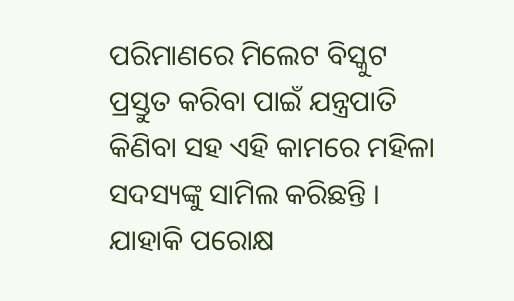ପରିମାଣରେ ମିଲେଟ ବିସ୍କୁଟ ପ୍ରସ୍ତୁତ କରିବା ପାଇଁ ଯନ୍ତ୍ରପାତି କିଣିବା ସହ ଏହି କାମରେ ମହିଳା ସଦସ୍ୟଙ୍କୁ ସାମିଲ କରିଛନ୍ତି । ଯାହାକି ପରୋକ୍ଷ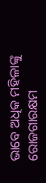ଭାବେ ଅଧିକ ମହିଳାଙ୍କୁ ରୋଜଗାରକ୍ଷମ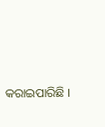କରାଇପାରିଛି ।